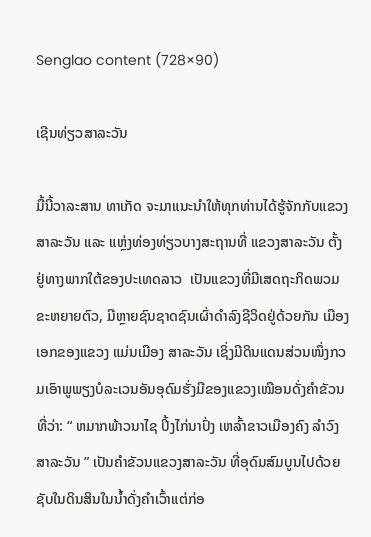Senglao content (728×90)

ເຊີນທ່ຽວສາລະວັນ

ມື້ນີ້ວາລະສານ ທາເກັດ ຈະມາແນະນໍາໃຫ້ທຸກທ່ານໄດ້ຮູ້ຈັກກັບແຂວງສາລະວັນ ແລະ ແຫຼ່ງທ່ອງທ່ຽວບາງສະຖານທີ່ ແຂວງສາລະວັນ ຕັ້ງຢູ່ທາງພາກໃຕ້ຂອງປະເທດລາວ  ເປັນແຂວງທີ່ມີເສດຖະກິດພວມຂະຫຍາຍຕົວ, ມີຫຼາຍຊົນຊາດຊົນເຜົ່າດຳລົງຊີວິດຢູ່ດ້ວຍກັນ ເມືອງເອກຂອງແຂວງ ແມ່ນເມືອງ ສາລະວັນ ເຊິ່ງມີດິນແດນສ່ວນໜຶ່ງກວມເອົາພູພຽງບໍລະເວນອັນອຸດົມຮັ່ງມີຂອງແຂວງເໝືອນດັ່ງຄໍາຂັວນທີ່ວ່າ: “ ຫມາກພ້າວນາໄຊ ປິ້ງໄກ່ນາປົ່ງ ເຫລົ້າຂາວເມືອງຄົງ ລໍາວົງສາລະວັນ ” ເປັນຄໍາຂັວນແຂວງສາລະວັນ ທີ່ອຸດົມສົມບູນໄປດ້ວຍຊັບໃນດິນສິນໃນນໍ້າດັ່ງຄໍາເວົ້າແຕ່ກ່ອ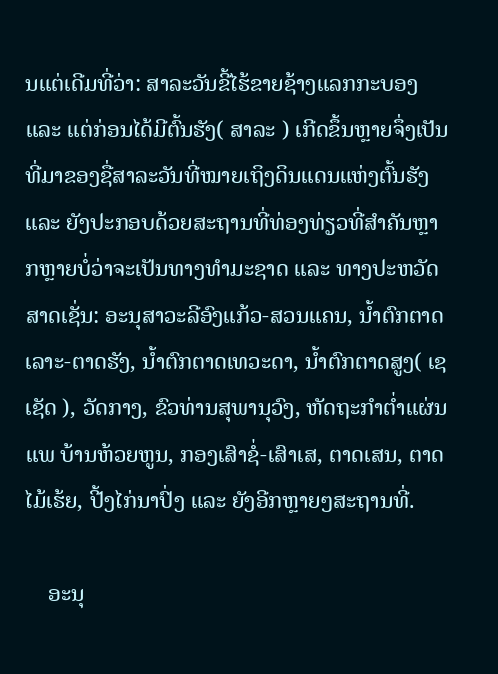ນແຕ່ເດີມທີ່ວ່າ: ສາລະວັນຂີ້ໄຮ້ຂາຍຊ້າງແລກກະບອງ ແລະ ແຕ່ກ່ອນໄດ້ມີຕົ້ນຮັງ( ສາລະ ) ເກີດຂຶ້ນຫຼາຍຈຶ່ງເປັນທີ່ມາຂອງຊື່ສາລະວັນທີ່ໝາຍເຖິງດິນແດນແຫ່ງຕົ້ນຮັງ ແລະ ຍັງປະກອບດ້ວຍສະຖານທີ່ທ່ອງທ່ຽວທີ່ສໍາຄັນຫຼາກຫຼາຍບໍ່ວ່າຈະເປັນທາງທໍາມະຊາດ ແລະ ທາງປະຫວັດສາດເຊັ່ນ: ອະນຸສາວະລີອົງແກ້ວ-ສວນແຄນ, ນໍ້າຕົກຕາດເລາະ-ຕາດຮັງ, ນໍ້າຕົກຕາດເທວະດາ, ນໍ້າຕົກຕາດສູງ( ເຊເຊັດ ), ວັດກາງ, ຂົວທ່ານສຸພານຸວົງ, ຫັດຖະກໍາຕໍ່າແຜ່ນແພ ບ້ານຫ້ວຍຫູນ, ກອງເສົາຊໍ່-ເສົາເສ, ຕາດເສນ, ຕາດໄມ້ເຮ້ຍ, ປີ້ງໄກ່ນາປົ່ງ ແລະ ຍັງອີກຫຼາຍໆສະຖານທີ່.

    ອະນຸ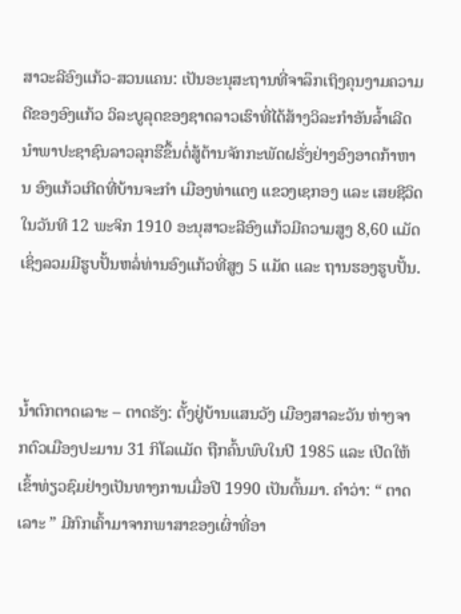ສາວະລີອົງແກ້ວ-ສວນແຄນ: ເປັນອະນຸສະຖານທີ່ຈາລຶກເຖິງຄຸນງາມຄວາມດີຂອງອົງແກ້ວ ວິລະບູລຸດຂອງຊາດລາວເຮົາທີ່ໄດ້ສ້າງວິລະກໍາອັນລໍ້າເລີດ ນໍາພາປະຊາຊົນລາວລຸກຮືຂຶ້ນຕໍ່ສູ້ຕ້ານຈັກກະພັດຝຣັ່ງຢ່າງອົງອາດກ້າຫານ ອົງແກ້ວເກີດທີ່ບ້ານຈະກໍາ ເມືອງທ່າແຕງ ແຂວງເຊກອງ ແລະ ເສຍຊີວິດໃນວັນທີ 12 ພະຈິກ 1910 ອະນຸສາວະລີອົງແກ້ວມີຄວາມສູງ 8,60 ແມັດເຊິ່ງລວມມີຮູບປັ້ນຫລໍ່ທ່ານອົງແກ້ວທີ່ສູງ 5 ແມັດ ແລະ ຖານຮອງຮູບປັ້ນ.



ນໍ້າຕົກຕາດເລາະ – ຕາດຮັງ: ຕັ້ງຢູ່ບ້ານແສນວັງ ເມືອງສາລະວັນ ຫ່າງຈາກຕົວເມືອງປະມານ 31 ກິໂລແມັດ ຖືກຄົ້ນພົບໃນປີ 1985 ແລະ ເປີດໃຫ້ເຂົ້າທ່ຽວຊົມຢ່າງເປັນທາງການເມື່ອປີ 1990 ເປັນຕົ້ນມາ. ຄໍາວ່າ: “ ຕາດເລາະ ” ມີກົກເຄົ້າມາຈາກພາສາຂອງເຜົ່າທີ່ອາ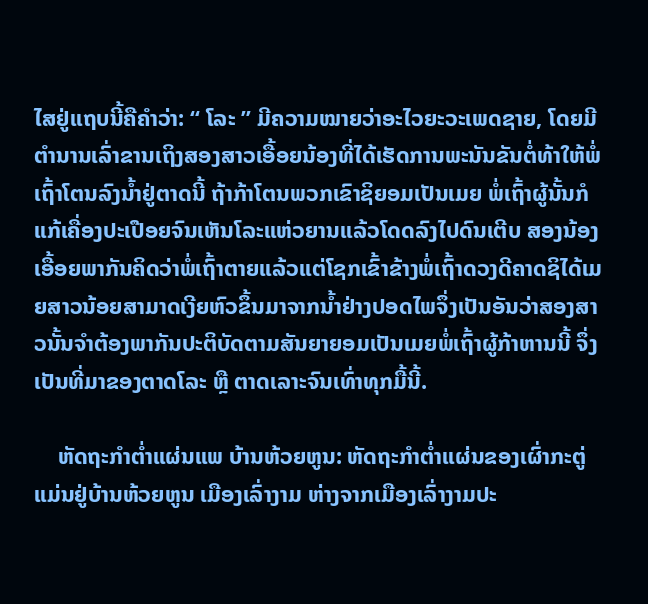ໄສຢູ່ແຖບນີ້ຄືຄໍາວ່າ: “ ໂລະ ” ມີຄວາມໝາຍວ່າອະໄວຍະວະເພດຊາຍ, ໂດຍມີຕໍານານເລົ່າຂານເຖິງສອງສາວເອື້ອຍນ້ອງທີ່ໄດ້ເຮັດການພະນັນຂັນຕໍ່ທ້າໃຫ້ພໍ່ເຖົ້າໂຕນລົງນໍ້າຢູ່ຕາດນີ້ ຖ້າກ້າໂຕນພວກເຂົາຊິຍອມເປັນເມຍ ພໍ່ເຖົ້າຜູ້ນັ້ນກໍແກ້ເຄື່ອງປະເປືອຍຈົນເຫັນໂລະແຫ່ວຍານແລ້ວໂດດລົງໄປດົນເຕີບ ສອງນ້ອງເອື້ອຍພາກັນຄິດວ່າພໍ່ເຖົ້າຕາຍແລ້ວແຕ່ໂຊກເຂົ້າຂ້າງພໍ່ເຖົ້າດວງດີຄາດຊິໄດ້ເມຍສາວນ້ອຍສາມາດເງີຍຫົວຂຶ້ນມາຈາກນໍ້າຢ່າງປອດໄພຈຶ່ງເປັນອັນວ່າສອງສາວນັ້ນຈໍາຕ້ອງພາກັນປະຕິບັດຕາມສັນຍາຍອມເປັນເມຍພໍ່ເຖົ້າຜູ້ກ້າຫານນີ້ ຈຶ່ງເປັນທີ່ມາຂອງຕາດໂລະ ຫຼື ຕາດເລາະຈົນເທົ່າທຸກມື້ນີ້.

    ຫັດຖະກໍາຕໍ່າແຜ່ນແພ ບ້ານຫ້ວຍຫູນ: ຫັດຖະກໍາຕໍ່າແຜ່ນຂອງເຜົ່າກະຕູ່ແມ່ນຢູ່ບ້ານຫ້ວຍຫູນ ເມືອງເລົ່າງາມ ຫ່າງຈາກເມືອງເລົ່າງາມປະ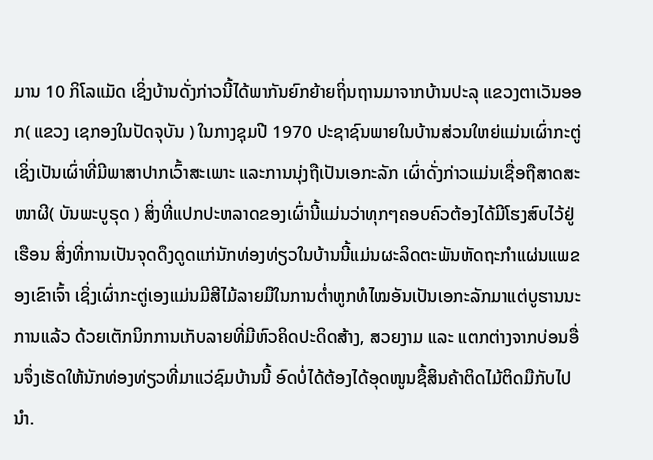ມານ 10 ກິໂລແມັດ ເຊິ່ງບ້ານດັ່ງກ່າວນີ້ໄດ້ພາກັນຍົກຍ້າຍຖິ່ນຖານມາຈາກບ້ານປະລຸ ແຂວງຕາເວັນອອກ( ແຂວງ ເຊກອງໃນປັດຈຸບັນ ) ໃນກາງຊຸມປີ 1970 ປະຊາຊົນພາຍໃນບ້ານສ່ວນໃຫຍ່ແມ່ນເຜົ່າກະຕູ່ເຊິ່ງເປັນເຜົ່າທີ່ມີພາສາປາກເວົ້າສະເພາະ ແລະການນຸ່ງຖືເປັນເອກະລັກ ເຜົ່າດັ່ງກ່າວແມ່ນເຊື່ອຖືສາດສະໜາຜີ( ບັນພະບູຣຸດ ) ສິ່ງທີ່ແປກປະຫລາດຂອງເຜົ່ານີ້ແມ່ນວ່າທຸກໆຄອບຄົວຕ້ອງໄດ້ມີໂຮງສົບໄວ້ຢູ່ເຮືອນ ສິ່ງທີ່ການເປັນຈຸດດຶງດູດແກ່ນັກທ່ອງທ່ຽວໃນບ້ານນີ້ແມ່ນຜະລິດຕະພັນຫັດຖະກໍາແຜ່ນແພຂອງເຂົາເຈົ້າ ເຊິ່ງເຜົ່າກະຕູ່ເອງແມ່ນມີສີໄມ້ລາຍມືໃນການຕໍ່າຫູກທໍໄໝອັນເປັນເອກະລັກມາແຕ່ບູຮານນະການແລ້ວ ດ້ວຍເຕັກນິກການເກັບລາຍທີ່ມີຫົວຄິດປະດິດສ້າງ, ສວຍງາມ ແລະ ແຕກຕ່າງຈາກບ່ອນອື່ນຈຶ່ງເຮັດໃຫ້ນັກທ່ອງທ່ຽວທີ່ມາແວ່ຊົມບ້ານນີ້ ອົດບໍ່ໄດ້ຕ້ອງໄດ້ອຸດໜູນຊື້ສິນຄ້າຕິດໄມ້ຕິດມືກັບໄປນໍາ.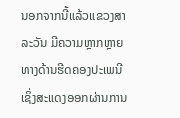ນອກຈາກນີ້ແລ້ວແຂວງສາລະວັນ ມີຄວາມຫຼາກຫຼາຍທາງດ້ານຮີດຄອງປະເພນີເຊິ່ງສະແດງອອກຜ່ານການ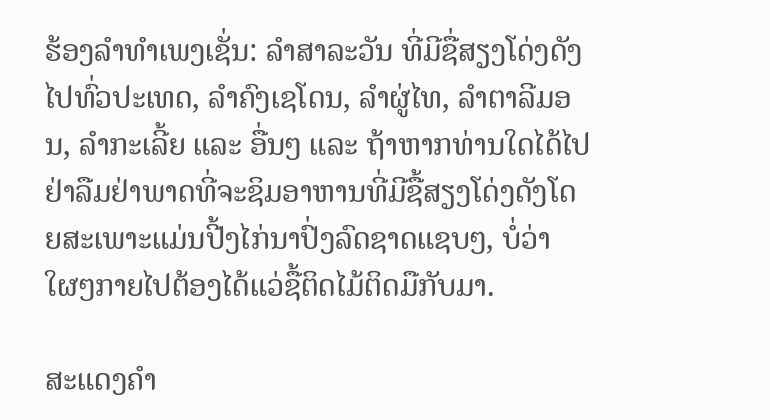ຮ້ອງລໍາທໍາເພງເຊັ່ນ: ລໍາສາລະວັນ ທີ່ມີຊື່ສຽງໂດ່ງດັງໄປທົ່ວປະເທດ, ລໍາຄົງເຊໂດນ, ລໍາຜູ່ໄທ, ລໍາຕາລີມອນ, ລໍາກະເລີ້ຍ ແລະ ອື່ນໆ ແລະ ຖ້າຫາກທ່ານໃດໄດ້ໄປຢ່າລືມຢ່າພາດທີ່ຈະຊິມອາຫານທີ່ມີຊື້ສຽງໂດ່ງດັງໂດຍສະເພາະແມ່ນປີ້ງໄກ່ນາປົ່ງລົດຊາດແຊບໆ, ບໍ່ວ່າໃຜໆກາຍໄປຕ້ອງໄດ້ແວ່ຊື້ຕິດໄມ້ຕິດມືກັບມາ.

ສະແດງຄຳ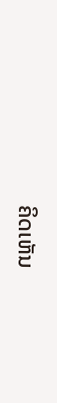ຄິດເຫັນ